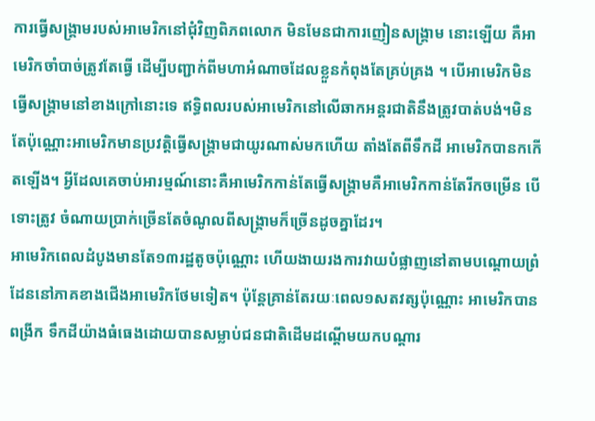ការធ្វើសង្គ្រាមរបស់អាមេរិកនៅជុំវិញពិភពលោក មិនមែនជាការញៀនសង្គ្រាម នោះឡើយ គឺអាមេរិកចាំបាច់ត្រូវតែធ្វើ ដើម្បីបញ្ជាក់ពីមហាអំណាចដែលខ្លួនកំពុងតែគ្រប់គ្រង ។ បើអាមេរិកមិនធ្វើសង្គ្រាមនៅខាងក្រៅនោះទេ ឥទ្ធិពលរបស់អាមេរិកនៅលើឆាកអន្តរជាតិនឹងត្រូវបាត់បង់។មិនតែប៉ុណ្ណោះអាមេរិកមានប្រវត្តិធ្វើសង្គ្រាមជាយូរណាស់មកហើយ តាំងតែពីទឹកដី អាមេរិកបានកកើតឡើង។ អ្វីដែលគេចាប់អារម្មណ៍នោះគឺអាមេរិកកាន់តែធ្វើសង្គ្រាមគឺអាមេរិកកាន់តែរីកចម្រើន បើទោះត្រូវ ចំណាយប្រាក់ច្រើនតែចំណូលពីសង្គ្រាមក៏ច្រើនដូចគ្នាដែរ។
អាមេរិកពេលដំបូងមានតែ១៣រដ្ឋតូចប៉ុណ្ណោះ ហើយងាយរងការវាយបំផ្លាញនៅតាមបណ្ដោយព្រំដែននៅភាគខាងជើងអាមេរិកថែមទៀត។ ប៉ុន្ដែគ្រាន់តែរយៈពេល១សតវត្សប៉ុណ្ណោះ អាមេរិកបាន ពង្រីក ទឹកដីយ៉ាងធំធេងដោយបានសម្លាប់ជនជាតិដើមដណ្ដើមយកបណ្ដារ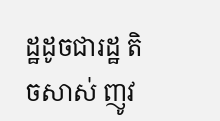ដ្ឋដូចជារដ្ឋ តិចសាស់ ញូវ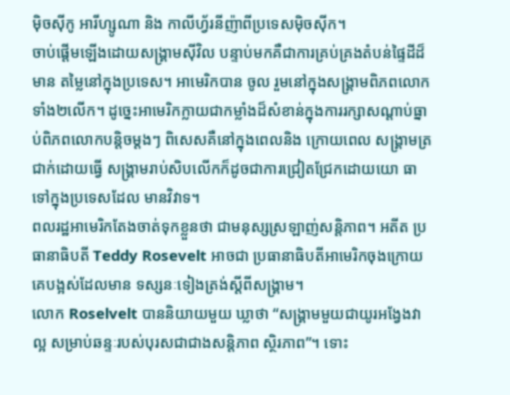ម៉ិចស៊ីកូ អារីហ្សូណា និង កាលីហ្វ័រនីញ៉ាពីប្រទេសម៉ិចស៊ីក។
ចាប់ផ្ដើមឡើងដោយសង្គ្រាមស៊ីវិល បន្ទាប់មកគឺជាការគ្រប់គ្រងតំបន់ផ្ទៃដីដ៏មាន តម្លៃនៅក្នុងប្រទេស។ អាមេរិកបាន ចូល រួមនៅក្នុងសង្គ្រាមពិភពលោកទាំង២លើក។ ដូច្នេះអាមេរិកក្លាយជាកម្លាំងដ៏សំខាន់ក្នុងការរក្សាសណ្ដាប់ធ្នាប់ពិភពលោកបន្ដិចម្ដងៗ ពិសេសគឺនៅក្នុងពេលនិង ក្រោយពេល សង្គ្រាមត្រជាក់ដោយធ្វើ សង្គ្រាមរាប់សិបលើកក៏ដូចជាការជ្រៀតជ្រែកដោយយោ ធាទៅក្នុងប្រទេសដែល មានវិវាទ។
ពលរដ្ឋអាមេរិកតែងចាត់ទុកខ្លួនថា ជាមនុស្សស្រឡាញ់សន្ដិភាព។ អតីត ប្រធានាធិបតី Teddy Rosevelt អាចជា ប្រធានាធិបតីអាមេរិកចុងក្រោយគេបង្អស់ដែលមាន ទស្សនៈទៀងត្រង់ស្ដីពីសង្គ្រាម។
លោក Roselvelt បាននិយាយមួយ ឃ្លាថា “សង្គ្រាមមួយជាយូរអង្វែងវាល្អ សម្រាប់ឆន្ទៈរបស់បុរសជាជាងសន្ដិភាព ស្ថិរភាព”។ ទោះ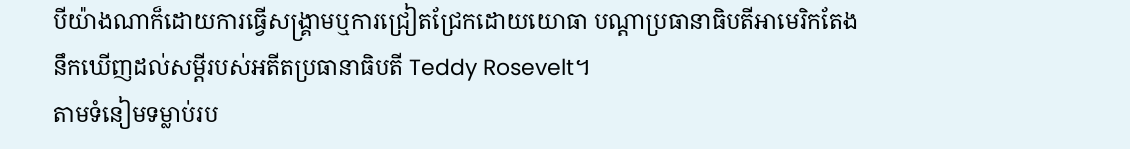បីយ៉ាងណាក៏ដោយការធ្វើសង្គ្រាមឬការជ្រៀតជ្រែកដោយយោធា បណ្ដាប្រធានាធិបតីអាមេរិកតែងនឹកឃើញដល់សម្ដីរបស់អតីតប្រធានាធិបតី Teddy Rosevelt។
តាមទំនៀមទម្លាប់រប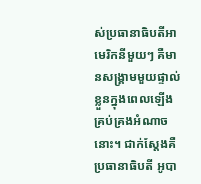ស់ប្រធានាធិបតីអាមេរិកនីមួយៗ គឺមានសង្គ្រាមមួយផ្ទាល់ខ្លួនក្នុងពេលឡើងគ្រប់គ្រងអំណាចនោះ។ ជាក់ស្ដែងគឺប្រធានាធិបតី អូបា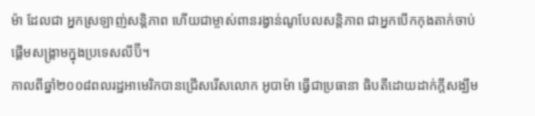ម៉ា ដែលជា អ្នកស្រឡាញ់សន្ដិភាព ហើយជាម្ចាស់ពានរង្វាន់ណូបែលសន្ដិភាព ជាអ្នកបើកកុងតាក់ចាប់ផ្ដើមសង្គ្រាមក្នុងប្រទេសលីប៊ី។
កាលពីឆ្នាំ២០០៨ពលរដ្ឋអាមេរិកបានជ្រើសរើសលោក អូបាម៉ា ធ្វើជាប្រធានា ធិបតីដោយដាក់ក្ដីសង្ឃឹម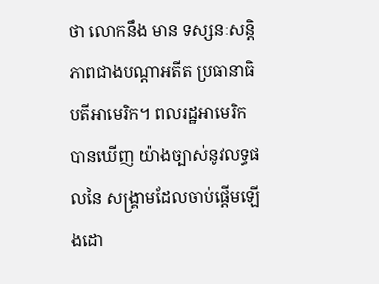ថា លោកនឹង មាន ទស្សនៈសន្ដិភាពជាងបណ្ដាអតីត ប្រធានាធិបតីអាមេរិក។ ពលរដ្ឋអាមេរិក បានឃើញ យ៉ាងច្បាស់នូវលទ្ធផលនៃ សង្គ្រាមដែលចាប់ផ្ដើមឡើងដោ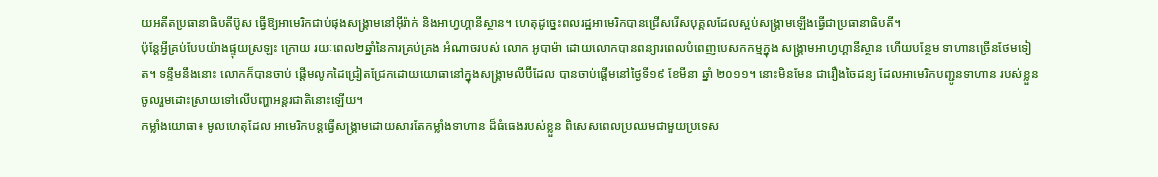យអតីតប្រធានាធិបតីប៊ូស ធ្វើឱ្យអាមេរិកជាប់ផុងសង្គ្រាមនៅអុីរ៉ាក់ និងអាហ្វហ្គានីស្ថាន។ ហេតុដូច្នេះពលរដ្ឋអាមេរិកបានជ្រើសរើសបុគ្គលដែលស្អប់សង្គ្រាមឡើងធ្វើជាប្រធានាធិបតី។
ប៉ុន្ដែអ្វីគ្រប់បែបយ៉ាងផ្ទុយស្រឡះ ក្រោយ រយៈពេល២ឆ្នាំនៃការគ្រប់គ្រង អំណាចរបស់ លោក អូបាម៉ា ដោយលោកបានពន្យារពេលបំពេញបេសកកម្មក្នុង សង្គ្រាមអាហ្វហ្គានីស្ថាន ហើយបន្ថែម ទាហានច្រើនថែមទៀត។ ទន្ទឹមនឹងនោះ លោកក៏បានចាប់ ផ្ដើមលូកដៃជ្រៀតជ្រែកដោយយោធានៅក្នុងសង្គ្រាមលីប៊ីដែល បានចាប់ផ្ដើមនៅថ្ងៃទី១៩ ខែមីនា ឆ្នាំ ២០១១។ នោះមិនមែន ជារឿងចៃដន្យ ដែលអាមេរិកបញ្ជូនទាហាន របស់ខ្លួនចូលរួមដោះស្រាយទៅលើបញ្ហាអន្ដរជាតិនោះឡើយ។
កម្លាំងយោធា៖ មូលហេតុដែល អាមេរិកបន្ដធ្វើសង្គ្រាមដោយសារតែកម្លាំងទាហាន ដ៏ធំធេងរបស់ខ្លួន ពិសេសពេលប្រឈមជាមួយប្រទេស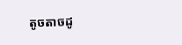តូចតាចដូ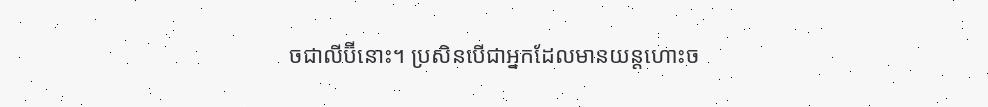ចជាលីប៊ីនោះ។ ប្រសិនបើជាអ្នកដែលមានយន្ដហោះច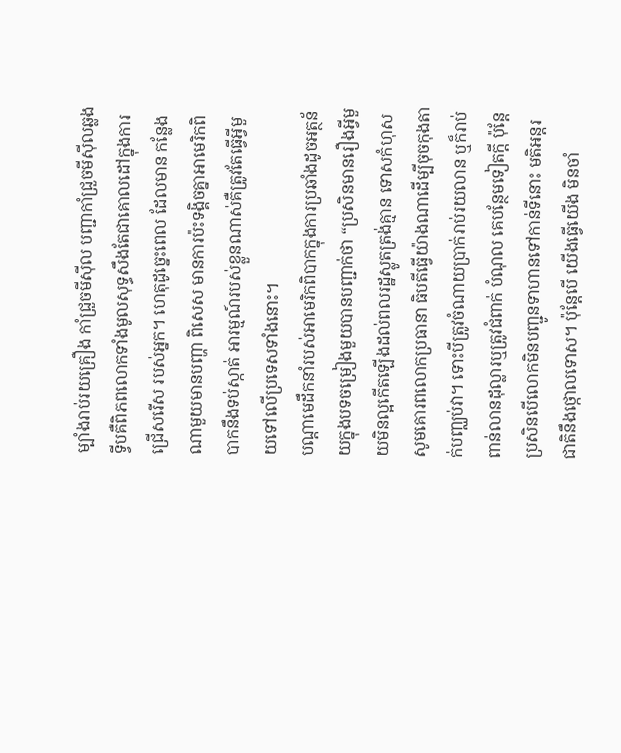ម្បាំងរាប់រយគ្រឿង កាំជ្រួចមីស៊ីល បញ្ជាកាំជ្រួចមីស៊ីលឆ្លងទ្វីបគឺពិភពលោកទាំងមូលសុទ្ធសឹងតែជាគោលដៅក្នុងការជ្រើសរើស របស់អ្នក។ ហេតុដូច្នេះពេល ដែលមាន កន្លែងណាមួយមានបញ្ហា ពិសេស មានការប៉ះទង្គិចគ្នាអាមេរិកពិបាកនឹងទប់ស្កាត់ អារម្មណ៍របស់ខ្លួនណាស់គឺត្រូវតែធ្វើអ្វីមួយទៅលើប្រទេសទាំងនោះ។
បណ្ដាមេដឹកនាំរបស់អាមេរិកពិបាកក្នុងការប្រឆាំងដូចអត្ថន័យក្នុងបទចម្រៀងមួយបានបញ្ជាក់ថា “ប្រសិនមានរឿងអ្វីមួយមិនល្អកើតឡើងដល់ពលរដ្ឋស្លូតត្រង់គ្មាន ទោសកំហុស សូមគោរពលោកប្រធានា ធិបតីធ្វើយ៉ាងណាដើម្បីចុចកុងតាក់បញ្ឈប់វា។ ទោះបីត្រូវចំណាយប្រាក់រាប់រយលាន ឬក៏រាប់ពាន់លានដុល្លារឬត្រូវជំពាក់ បំណុល គេបន្ថែមទៀតក្តី ប៉ុន្ដែប្រសិនបើលោកមិនបញ្ជូនទាហានទៅកាន់ទីនោះ មតិអន្ដរជាតិនឹងថ្កោលទោស។ ប៉ុន្ដែបើ យើងធ្វើយើង មិនចាំ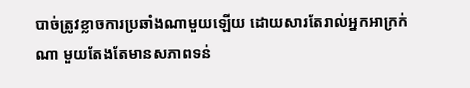បាច់ត្រូវខ្លាចការប្រឆាំងណាមួយឡើយ ដោយសារតែរាល់អ្នកអាក្រក់ណា មួយតែងតែមានសភាពទន់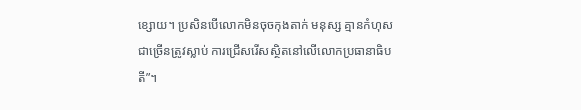ខ្សោយ។ ប្រសិនបើលោកមិនចុចកុងតាក់ មនុស្ស គ្មានកំហុសជាច្រើនត្រូវស្លាប់ ការជ្រើសរើសស្ថិតនៅលើលោកប្រធានាធិបតី”។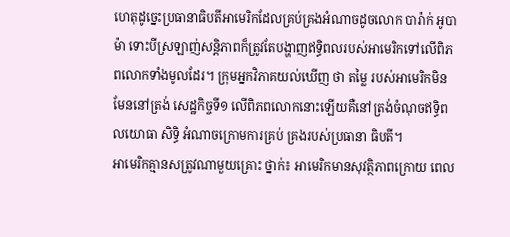ហេតុដូច្នេះប្រធានាធិបតីអាមេរិកដែលគ្រប់គ្រងអំណាចដូចលោក បារ៉ាក់ អូបាម៉ា ទោះបីស្រឡាញ់សន្ដិភាពក៏ត្រូវតែបង្ហាញឥទ្ធិពលរបស់អាមេរិកទៅលើពិភពលោកទាំងមូលដែរ។ ក្រុមអ្នកវិភាគយល់ឃើញ ថា តម្លៃ របស់អាមេរិកមិនមែននៅត្រង់ សេដ្ឋកិច្ចទី១ លើពិភពលោកនោះឡើយគឺនៅត្រង់ចំណុចឥទ្ធិពលយោធា សិទ្ធិ អំណាចក្រោមការគ្រប់ គ្រងរបស់ប្រធានា ធិបតី។
អាមេរិកគ្មានសត្រូវណាមួយគ្រោះ ថ្នាក់៖ អាមេរិកមានសុវត្ថិភាពក្រោយ ពេល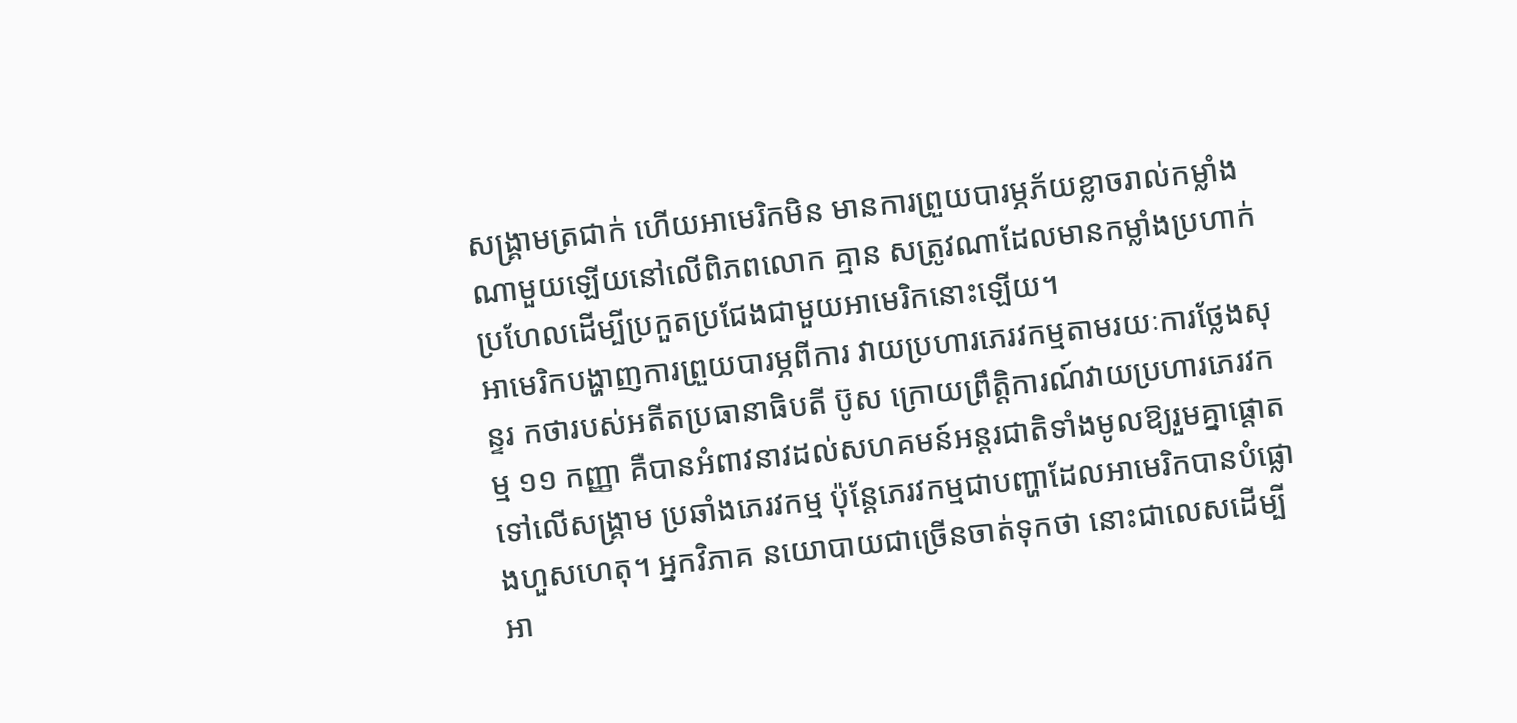សង្គ្រាមត្រជាក់ ហើយអាមេរិកមិន មានការព្រួយបារម្ភភ័យខ្លាចរាល់កម្លាំងណាមួយឡើយនៅលើពិភពលោក គ្មាន សត្រូវណាដែលមានកម្លាំងប្រហាក់ប្រហែលដើម្បីប្រកួតប្រជែងជាមួយអាមេរិកនោះឡើយ។
អាមេរិកបង្ហាញការព្រួយបារម្ភពីការ វាយប្រហារភេរវកម្មតាមរយៈការថ្លែងសុន្ទរ កថារបស់អតីតប្រធានាធិបតី ប៊ូស ក្រោយព្រឹត្ដិការណ៍វាយប្រហារភេរវកម្ម ១១ កញ្ញា គឺបានអំពាវនាវដល់សហគមន៍អន្ដរជាតិទាំងមូលឱ្យរួមគ្នាផ្ដោតទៅលើសង្គ្រាម ប្រឆាំងភេរវកម្ម ប៉ុន្ដែភេរវកម្មជាបញ្ហាដែលអាមេរិកបានបំផ្លោងហួសហេតុ។ អ្នកវិភាគ នយោបាយជាច្រើនចាត់ទុកថា នោះជាលេសដើម្បីអា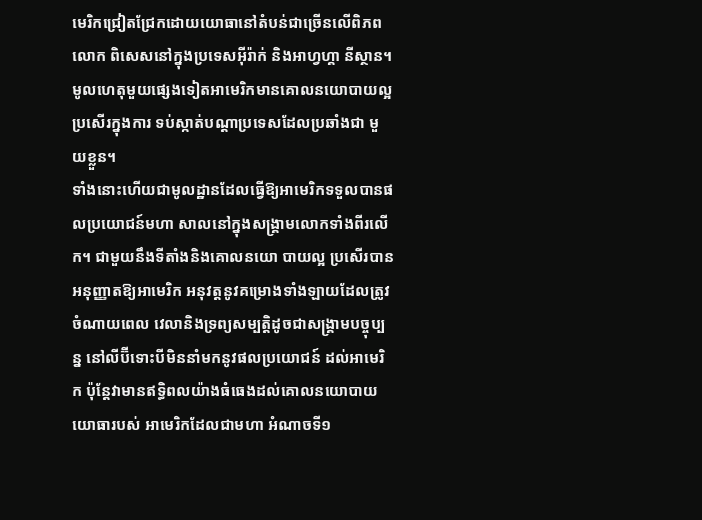មេរិកជ្រៀតជ្រែកដោយយោធានៅតំបន់ជាច្រើនលើពិភពលោក ពិសេសនៅក្នុងប្រទេសអុីរ៉ាក់ និងអាហ្វហ្គា នីស្ថាន។ មូលហេតុមួយផ្សេងទៀតអាមេរិកមានគោលនយោបាយល្អប្រសើរក្នុងការ ទប់ស្កាត់បណ្ដាប្រទេសដែលប្រឆាំងជា មួយខ្លួន។
ទាំងនោះហើយជាមូលដ្ឋានដែលធ្វើឱ្យអាមេរិកទទួលបានផលប្រយោជន៍មហា សាលនៅក្នុងសង្គ្រាមលោកទាំងពីរលើក។ ជាមួយនឹងទីតាំងនិងគោលនយោ បាយល្អ ប្រសើរបានអនុញ្ញាតឱ្យអាមេរិក អនុវត្ដនូវគម្រោងទាំងឡាយដែលត្រូវ ចំណាយពេល វេលានិងទ្រព្យសម្បត្ដិដូចជាសង្គ្រាមបច្ចុប្បន្ន នៅលីប៊ីទោះបីមិននាំមកនូវផលប្រយោជន៍ ដល់អាមេរិក ប៉ុន្ដែវាមានឥទ្ធិពលយ៉ាងធំធេងដល់គោលនយោបាយយោធារបស់ អាមេរិកដែលជាមហា អំណាចទី១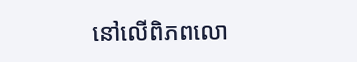នៅលើពិភពលោ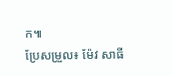ក៕
ប្រែសម្រួល៖ ម៉ែវ សាធី